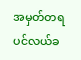အမှတ်တရ ပင်လယ်ခ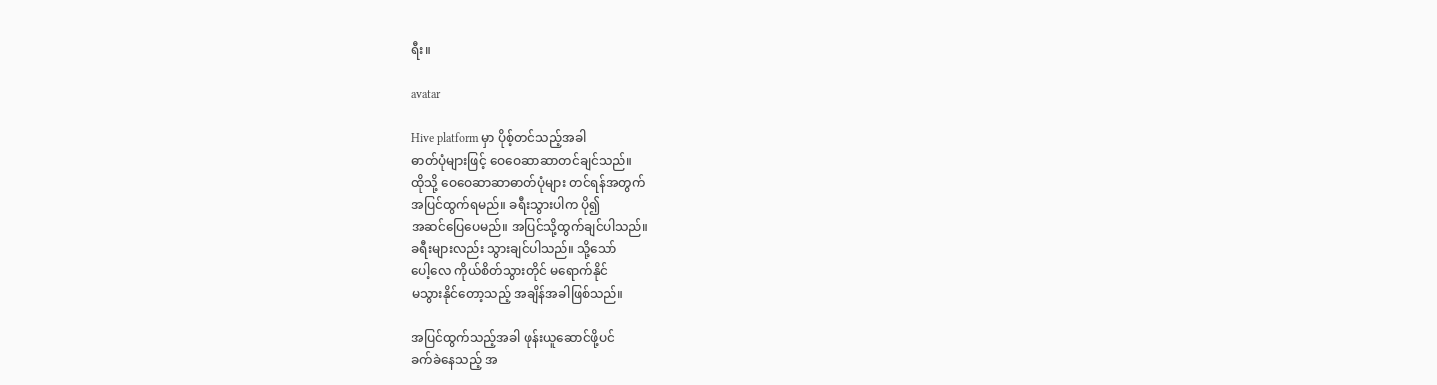ရီး။

avatar

Hive platform မှာ ပိုစ့်တင်သည့်အခါ
ဓာတ်ပုံများဖြင့် ဝေဝေဆာဆာတင်ချင်သည်။
ထိုသို့ ဝေဝေဆာဆာဓာတ်ပုံများ တင်ရန်အတွက်
အပြင်ထွက်ရမည်။ ခရီးသွားပါက ပို၍
အဆင်ပြေပေမည်။ အပြင်သို့ထွက်ချင်ပါသည်။
ခရီးများလည်း သွားချင်ပါသည်။ သို့သော်
ပေါ့လေ ကိုယ်စိတ်သွားတိုင် မရောက်နိုင်
မသွားနိုင်တော့သည့် အချိန်အခါဖြစ်သည်။

အပြင်ထွက်သည့်အခါ ဖုန်းယူဆောင်ဖို့ပင်
ခက်ခဲနေသည့် အ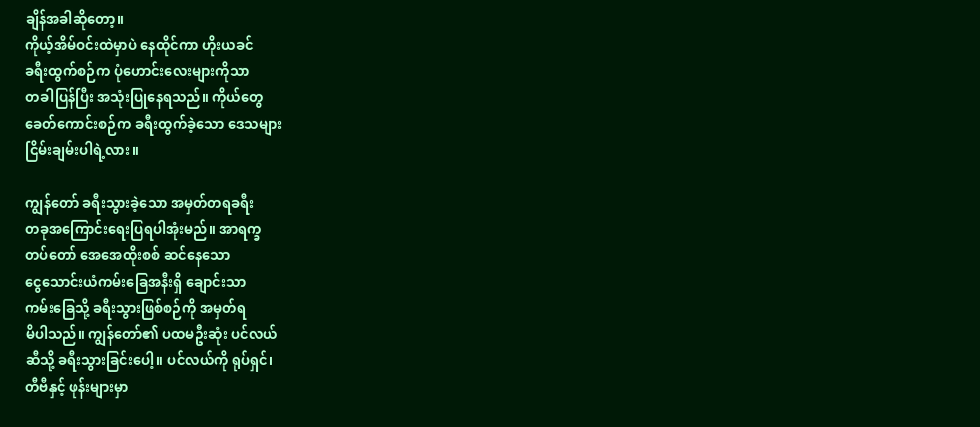ချိန်အခါဆိုတော့။
ကိုယ့်အိမ်ဝင်းထဲမှာပဲ နေထိုင်ကာ ဟိုးယခင်
ခရီးထွက်စဉ်က ပုံဟောင်းလေးများကိုသာ
တခါပြန်ပြီး အသုံးပြုနေရသည်။ ကိုယ်တွေ
ခေတ်ကောင်းစဉ်က ခရီးထွက်ခဲ့သော ဒေသများ
ငြိမ်းချမ်းပါရဲ့လား။

ကျွန်တော် ခရီးသွားခဲ့သော အမှတ်တရခရီး
တခုအကြောင်းရေးပြရပါအုံးမည်။ အာရက္ခ
တပ်တော် အေအေထိုးစစ် ဆင်နေသော
ငွေသောင်းယံကမ်းခြေအနီးရှိ ချောင်းသာ
ကမ်းခြေသို့ ခရီးသွားဖြစ်စဉ်ကို အမှတ်ရ
မိပါသည်။ ကျွန်တော်၏ ပထမဦးဆုံး ပင်လယ်
ဆီသို့ ခရီးသွားခြင်းပေါ့။ ပင်လယ်ကို ရုပ်ရှင်၊
တီဗီနှင့် ဖုန်းများမှာ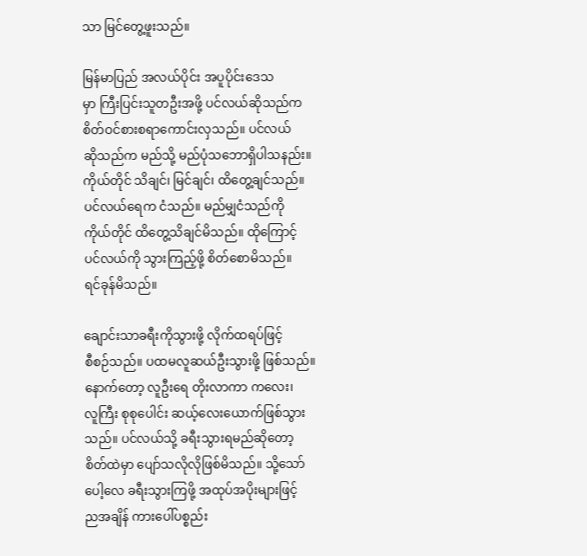သာ မြင်တွေ့ဖူးသည်။

မြန်မာပြည် အလယ်ပိုင်း အပူပိုင်းဒေသ
မှာ ကြီးပြင်းသူတဦးအဖို့ ပင်လယ်ဆိုသည်က
စိတ်ဝင်စားစရာကောင်းလှသည်။ ပင်လယ်
ဆိုသည်က မည်သို့ မည်ပုံသဘောရှိပါသနည်း။
ကိုယ်တိုင် သိချင်၊ မြင်ချင်၊ ထိတွေ့ချင်သည်။
ပင်လယ်ရေက ငံသည်။ မည်မျှငံသည်ကို
ကိုယ်တိုင် ထိတွေ့သိချင်မိသည်။ ထိုကြောင့်
ပင်လယ်ကို သွားကြည့်ဖို့ စိတ်စောမိသည်။
ရင်ခုန်မိသည်။

ချောင်းသာခရီးကိုသွားဖို့ လိုက်ထရပ်ဖြင့်
စီစဉ်သည်။ ပထမလူဆယ်ဦးသွားဖို့ ဖြစ်သည်။
နောက်တော့ လူဦးရေ တိုးလာကာ ကလေး၊
လူကြီး စုစုပေါင်း ဆယ့်လေးယောက်ဖြစ်သွား
သည်။ ပင်လယ်သို့ ခရီးသွားရမည်ဆိုတော့
စိတ်ထဲမှာ ပျော်သလိုလိုဖြစ်မိသည်။ သို့သော်
ပေါ့လေ ခရီးသွားကြဖို့ အထုပ်အပိုးများဖြင့်
ညအချိန် ကားပေါ်ပစ္စည်း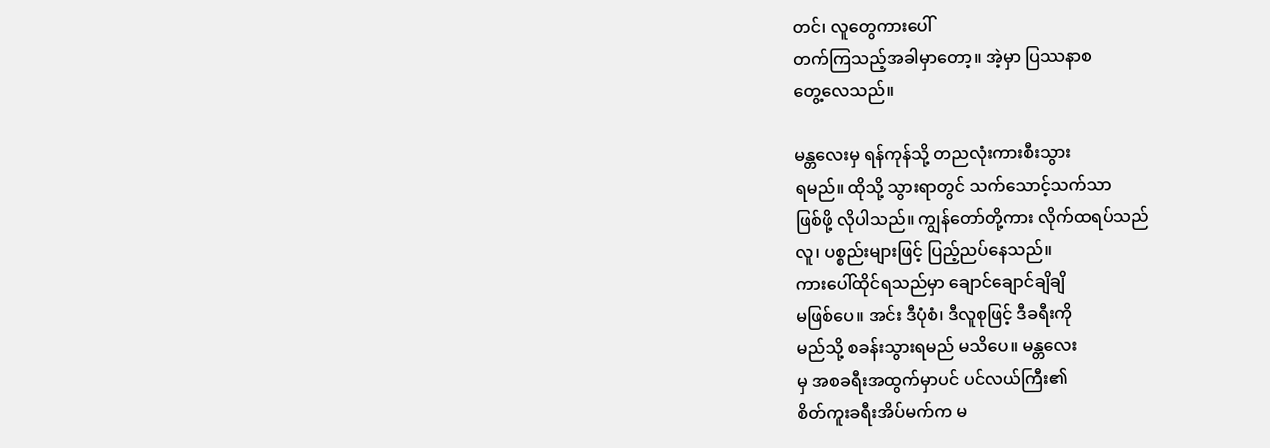တင်၊ လူတွေကား‌ပေါ်
တက်ကြသည့်အခါမှာ‌တော့။ အဲ့မှာ ပြဿနာစ
တွေ့လေသည်။

မန္တလေးမှ ရန်ကုန်သို့ တညလုံးကားစီးသွား
ရမည်။ ထိုသို့ သွားရာတွင် သက်သောင့်သက်သာ
ဖြစ်ဖို့ လိုပါသည်။ ကျွန်တော်တို့ကား လိုက်ထရပ်သည်
လူ၊ ပစ္စည်းများဖြင့် ပြည့်ညပ်နေသည်။
ကားပေါ်ထိုင်ရသည်မှာ ချောင်ချောင်ချိချိ
မဖြစ်ပေ။ အင်း ဒီပုံစံ၊ ဒီလူစုဖြင့် ဒီခရီးကို
မည်သို့ စခန်းသွားရမည် မသိပေ။ မန္တလေး
မှ အစခရီးအထွက်မှာပင် ပင်လယ်ကြီး၏
စိတ်ကူးခရီးအိပ်မက်က မ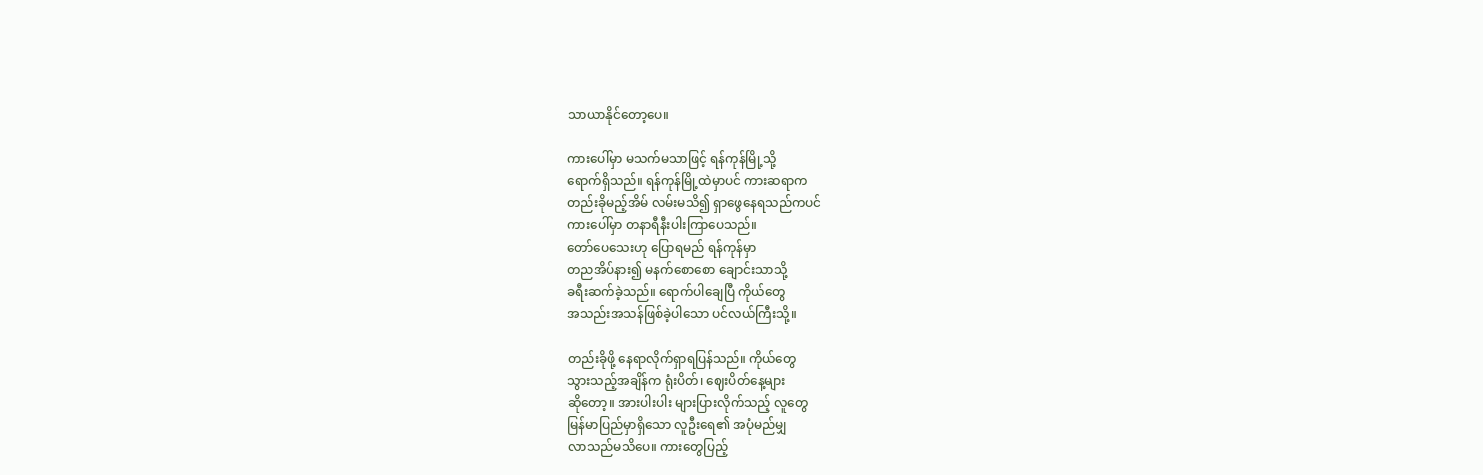သာယာနိုင်တော့ပေ။

ကားပေါ်မှာ မသက်မသာဖြင့် ရန်ကုန်မြို့သို့
ရောက်ရှိသည်။ ရန်ကုန်မြို့ထဲမှာပင် ကားဆရာက
တည်းခိုမည့်အိမ် လမ်းမသိ၍ ရှာဖွေနေရသည်ကပင်
ကားပေါ်မှာ တနာရီနီးပါးကြာပေသည်။
တော်ပေသေးဟု ပြောရမည် ရန်ကုန်မှာ
တညအိပ်နား၍ မနက်စောစော ချောင်းသာသို့
ခရီးဆက်ခဲ့သည်။ ရောက်ပါချေပြီ ကိုယ်တွေ
အသည်းအသန်ဖြစ်ခဲ့ပါသော ပင်လယ်ကြီးသို့။

တည်းခိုဖို့ နေရာလိုက်ရှာရပြန်သည်။ ကိုယ်တွေ
သွားသည့်အချိန်က ရုံးပိတ်၊ ဈေးပိတ်နေ့များ
ဆိုတော့။ အားပါးပါး များပြားလိုက်သည့် လူတွေ
မြန်မာပြည်မှာရှိသော လူဦးရေ၏ အပုံမည်မျှ
လာသည်မသိပေ။ ကားတွေပြည့်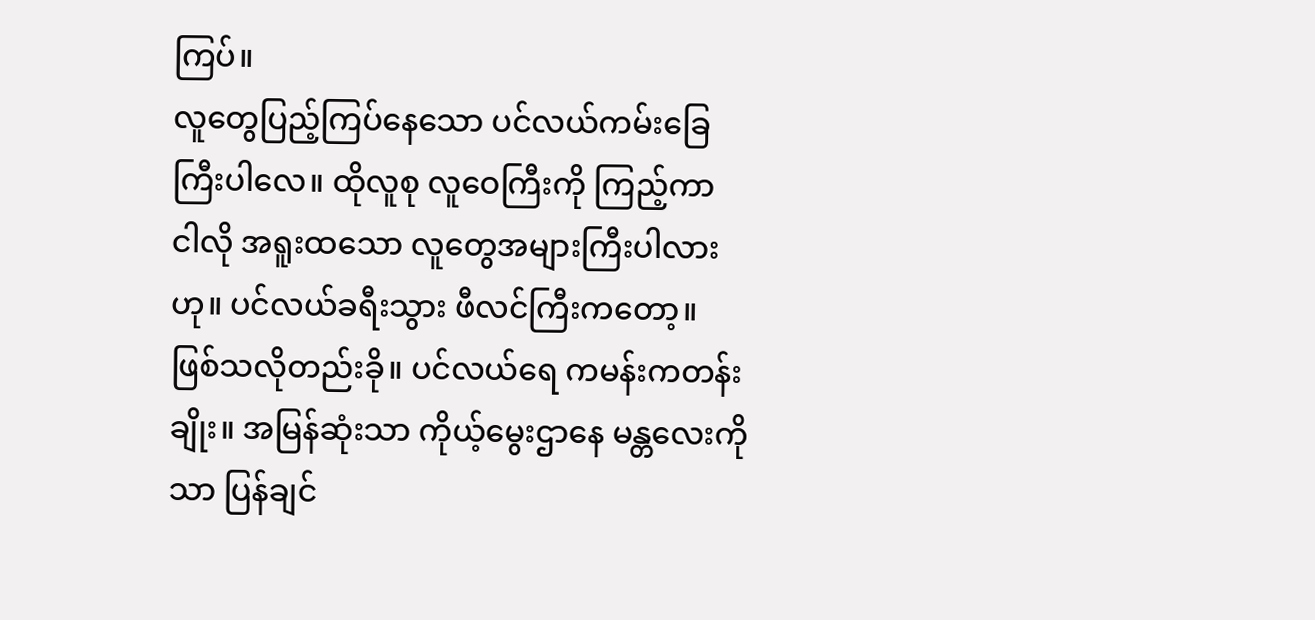ကြပ်။
လူတွေပြည့်ကြပ်နေသော ပင်လယ်ကမ်းခြေ
ကြီးပါလေ။ ထိုလူစု လူဝေကြီးကို ကြည့်ကာ
ငါလို အရူးထသော လူတွေအများကြီးပါလား
ဟု။ ပင်လယ်ခရီးသွား ဖီလင်ကြီးကတော့။
ဖြစ်သလိုတည်းခို။ ပင်လယ်ရေ ကမန်းကတန်း
ချိုး။ အမြန်ဆုံးသာ ကိုယ့်မွေးဌာနေ မန္တလေးကို
သာ ပြန်ချင်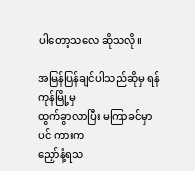ပါတော့သလေ ဆိုသလို။

အမြန်ပြန်ချင်ပါသည်ဆိုမှ ရန်ကုန်မြို့မှ
ထွက်ခွာလာပြီး မကြာခင်မှာပင် ကားက
ညှော်နံ့ရသ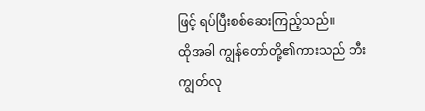ဖြင့် ရပ်ပြီးစစ်ဆေးကြည့်သည်။
ထိုအခါ ကျွန်တော်တို့၏ကားသည် ဘီးကျွတ်လု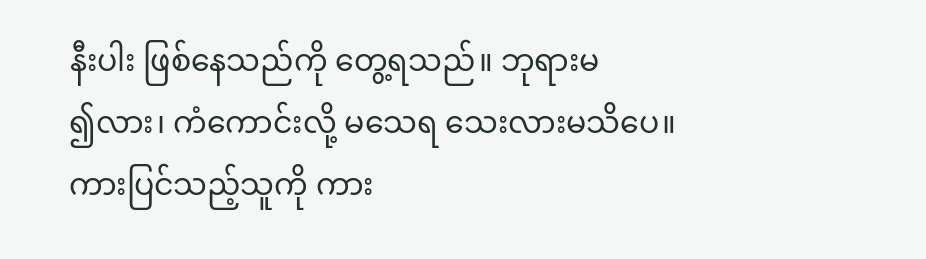နီးပါး ဖြစ်နေသည်ကို တွေ့ရသည်။ ဘုရားမ
၍လား၊ ကံကောင်းလို့ မသေရ သေးလားမသိပေ။
ကားပြင်သည့်သူကို ကား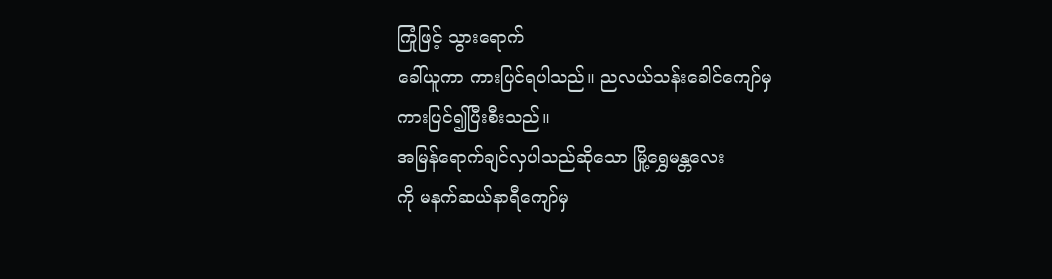ကြုံဖြင့် သွားရောက်
ခေါ်ယူကာ ကားပြင်ရပါသည်။ ညလယ်သန်းခေါင်ကျော်မှ
ကားပြင်၍ပြီးစီးသည်။
အမြန်ရောက်ချင်လှပါသည်ဆိုသော မြို့ရွှေမန္တလေး
ကို မနက်ဆယ်နာရီကျော်မှ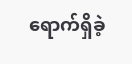ရောက်ရှိခဲ့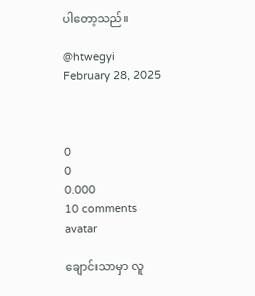ပါတော့သည်။

@htwegyi
February 28, 2025



0
0
0.000
10 comments
avatar

ချောင်းသာမှာ လူ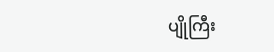ပျိုကြီး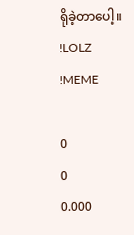ရိုခဲ့တာပေါ့။
!LOLZ
!MEME

0
0
0.000